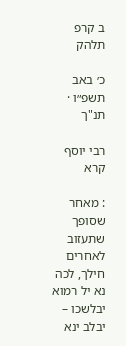ב קרפ תלהק

כ׳ באב תשפ״ו · תנ"ך

רבי יוסף קרא

: מאחר שסופך שתעזוב לאחרים חילך, לכה נא יל רמוא יבלשכו – יבלב ינא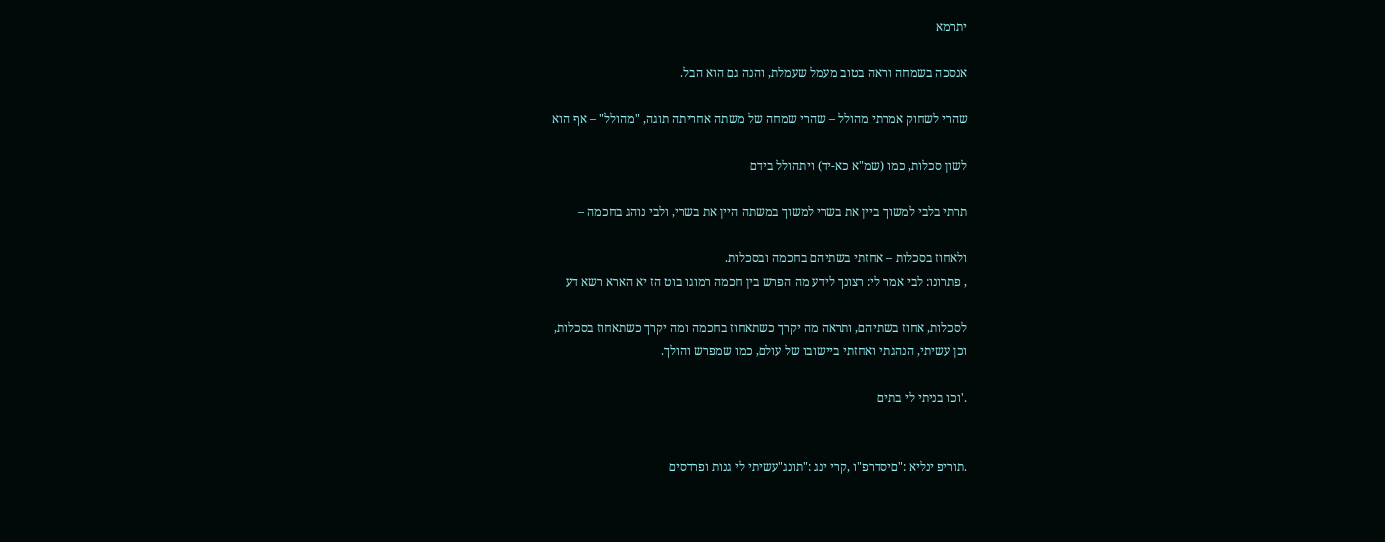יתרמא

אנסכה בשמחה וראה בטוב מעמל שעמלת, והנה גם הוא הבל.

שהרי לשחוק אמרתי מהולל – שהרי שמחה של משתה אחריתה תוגה, "מהולל" – אף הוא

לשון סכלות, כמו (שמ"א כא-יד) ויתהולל בידם

תרתי בלבי למשוך ביין את בשרי למשוך במשתה היין את בשרי, ולבי נוהג בחכמה –

ולאחוז בסכלות – אחזתי בשתיהם בחכמה ובסכלות.
, פתרונו: לבי אמר לי: רצונך לידע מה הפרש בין חכמה רמוגו בוט הז יא הארא רשא דע

לסכלות, אחוז בשתיהם, ותראה מה יקרך כשתאחוז בחכמה ומה יקרך כשתאחוז בסכלות,
וכן עשיתי, הנהגתי ואחזתי ביישובו של עולם, כמו שמפרש והולך.

.'וכו בניתי לי בתים


.תוריפ ינליא :"םיסדרפ"ו ,קרי ינג :"תונג"עשיתי לי גנות ופרדסים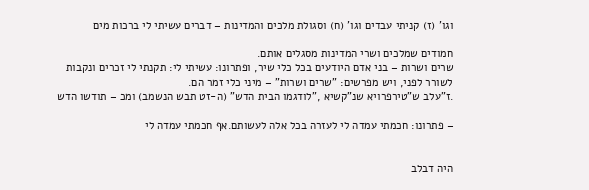וגו' (ז) קניתי עבדים וגו' (ח) וסגולת מלכים והמדינות – דברים עשיתי לי ברכות מים

חמודים שמלכים ושרי המדינות מסגלים אותם.
שרים ושרות – בני אדם היודעים בכל כלי שיר, ופתרונו: עשיתי לי: תקנתי לי זכרים ונקבות
לשורר לפני, ויש מפרשים: "שרים ושרות" – מיני כלי זמר הם.
.ז"עלב ש"טירפרויא שנ"קשיא ,"לודגמו הבית הדש" (ה-זט תבש הנשמב) ומכ – תודשו הדש

– פתרונו: חכמתי עמדה לי לעזרה בכל אלה לעשותם.אף חכמתי עמדה לי


היה דבלב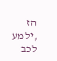הז ,ילמע לכב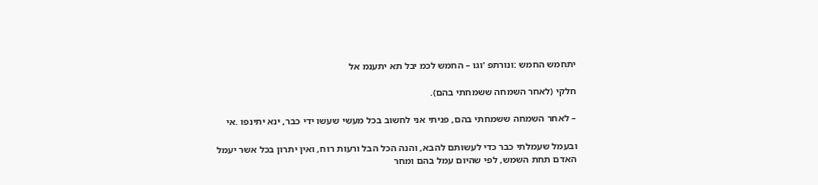יתחמש החמש :ונורתפ 'וגו – החמש לכמ יבל תא יתענמ אל

חלקי (לאחר השמחה ששמחתי בהם).

– לאחר השמחה ששמחתי בהם, פניתי אני לחשוב בכל מעשי שעשו ידי כבר, ינא יתינפו .אי

ובעמל שעמלתי כבר כדי לעשותם להבא, והנה הכל הבל ורעות רוח, ואין יתרון בכל אשר יעמל
האדם תחת השמש, לפי שהיום עמל בהם ומחר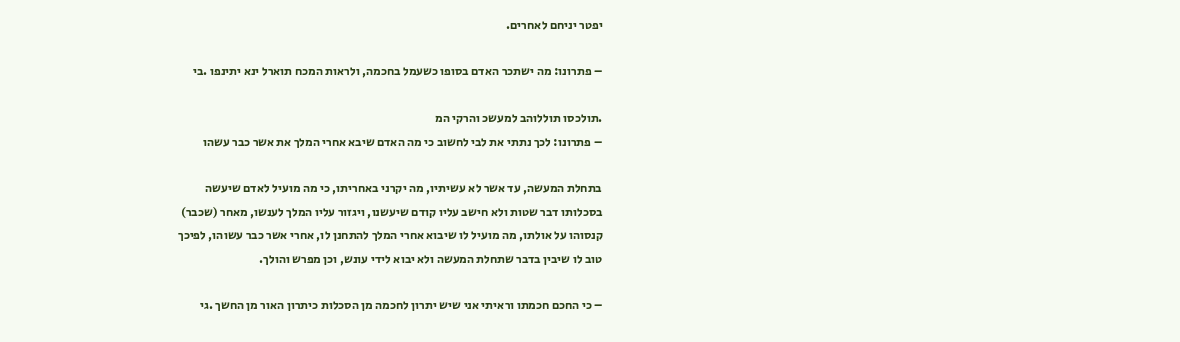יפטר יניחם לאחרים.

– פתרונו: מה ישתכר האדם בסופו כשעמל בחכמה, ולראות המכח תוארל ינא יתינפו .בי

.תולכסו תוללוהב למעשכ והרקי המ
– פתרונו: לכך נתתי את לבי לחשוב כי מה האדם שיבא אחרי המלך את אשר כבר עשהו

בתחלת המעשה, עד אשר לא עשיתיו, מה יקרני באחריתו, כי מה מועיל לאדם שיעשה
בסכלותו דבר שטות ולא חישב עליו קודם שיעשנו, ויגזור עליו המלך לענשו, מאחר (שכבר)
קנסוהו על אולתו, מה מועיל לו שיבוא אחרי המלך להתחנן לו, אחרי אשר כבר עשוהו, לפיכך
טוב לו שיבין בדבר שתחלת המעשה ולא יבוא לידי עונש, וכן מפרש והולך.

– כי החכם חכמתו וראיתי אני שיש יתרון לחכמה מן הסכלות כיתרון האור מן החשך .גי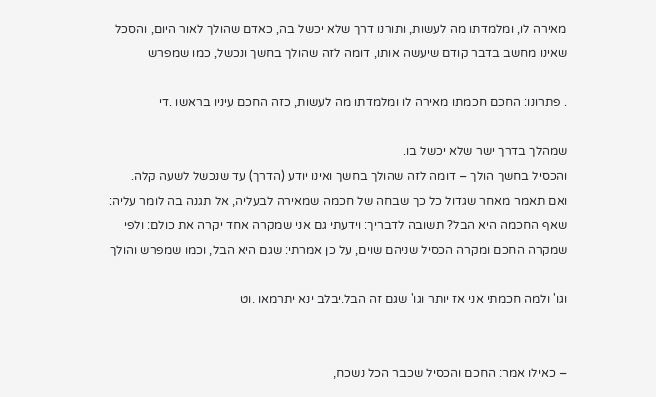מאירה לו, ומלמדתו מה לעשות, ותורנו דרך שלא יכשל בה, כאדם שהולך לאור היום, והסכל
שאינו מחשב בדבר קודם שיעשה אותו, דומה לזה שהולך בחשך ונכשל, כמו שמפרש

. פתרונו: החכם חכמתו מאירה לו ומלמדתו מה לעשות, כזה החכם עיניו בראשו .די

שמהלך בדרך ישר שלא יכשל בו.
והכסיל בחשך הולך – דומה לזה שהולך בחשך ואינו יודע (הדרך) עד שנכשל לשעה קלה.
ואם תאמר מאחר שגדול כל כך שבחה של חכמה שמאירה לבעליה, אל תגנה בה לומר עליה:
שאף החכמה היא הבל? תשובה לדבריך: וידעתי גם אני שמקרה אחד יקרה את כולם: ולפי
שמקרה החכם ומקרה הכסיל שניהם שוים, על כן אמרתי: שגם היא הבל, וכמו שמפרש והולך

וגו' ולמה חכמתי אני אז יותר וגו' שגם זה הבל.יבלב ינא יתרמאו .וט


– כאילו אמר: החכם והכסיל שכבר הכל נשכח,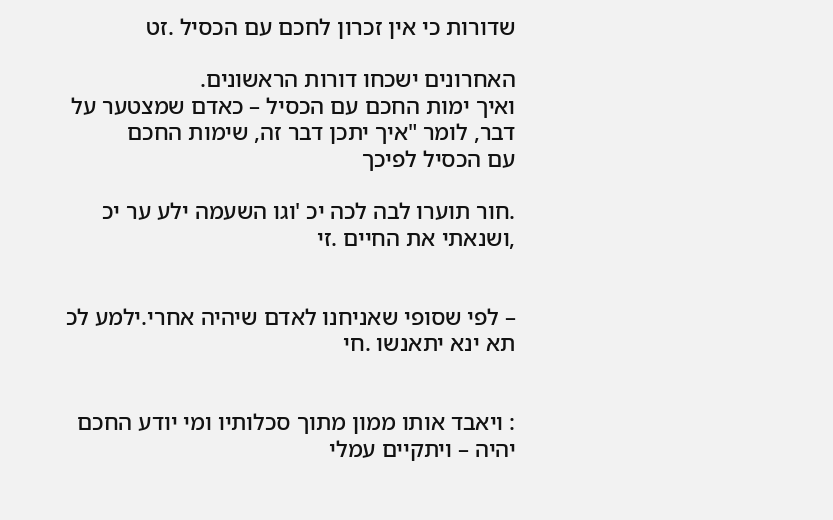שדורות כי אין זכרון לחכם עם הכסיל .זט

האחרונים ישכחו דורות הראשונים.
ואיך ימות החכם עם הכסיל – כאדם שמצטער על דבר, לומר "איך יתכן דבר זה, שימות החכם
עם הכסיל לפיכך

.חור תוערו לבה לכה יכ 'וגו השעמה ילע ער יכ ,ושנאתי את החיים .זי


– לפי שסופי שאניחנו לאדם שיהיה אחרי.ילמע לכ תא ינא יתאנשו .חי


: ויאבד אותו ממון מתוך סכלותיו ומי יודע החכם יהיה – ויתקיים עמלי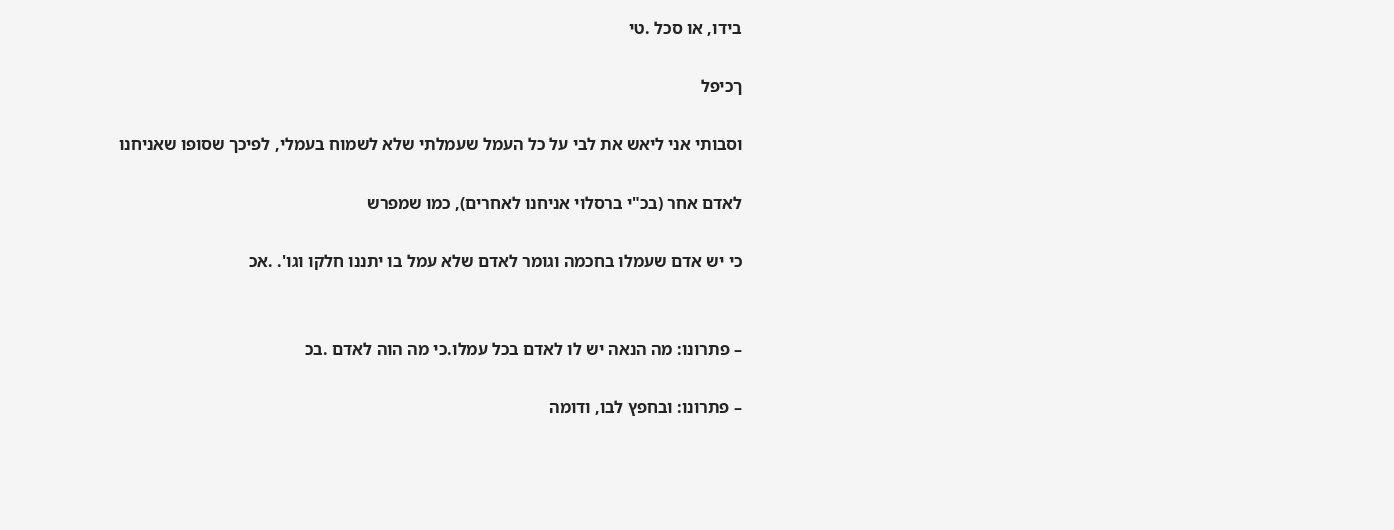בידו, או סכל .טי

ךכיפל

וסבותי אני ליאש את לבי על כל העמל שעמלתי שלא לשמוח בעמלי, לפיכך שסופו שאניחנו

לאדם אחר (בכ"י ברסלוי אניחנו לאחרים), כמו שמפרש

כי יש אדם שעמלו בחכמה וגומר לאדם שלא עמל בו יתננו חלקו וגו'. .אכ


– פתרונו: מה הנאה יש לו לאדם בכל עמלו.כי מה הוה לאדם .בכ

– פתרונו: ובחפץ לבו, ודומה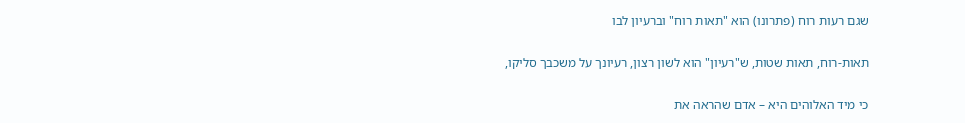שגם רעות רוח (פתרונו) הוא "תאות רוח" וברעיון לבו

תאות-רוח, תאות שטות, ש"רעיון" הוא לשון רצון, רעיונך על משכבך סליקו,

כי מיד האלוהים היא – אדם שהראה את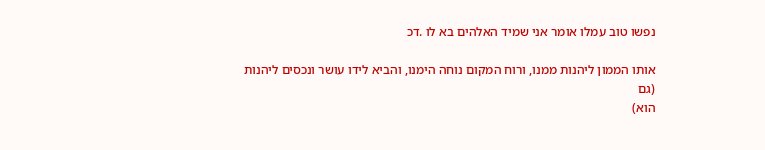נפשו טוב עמלו אומר אני שמיד האלהים בא לו .דכ

אותו הממון ליהנות ממנו, ורוח המקום נוחה הימנו, והביא לידו עושר ונכסים ליהנות (גם
הוא)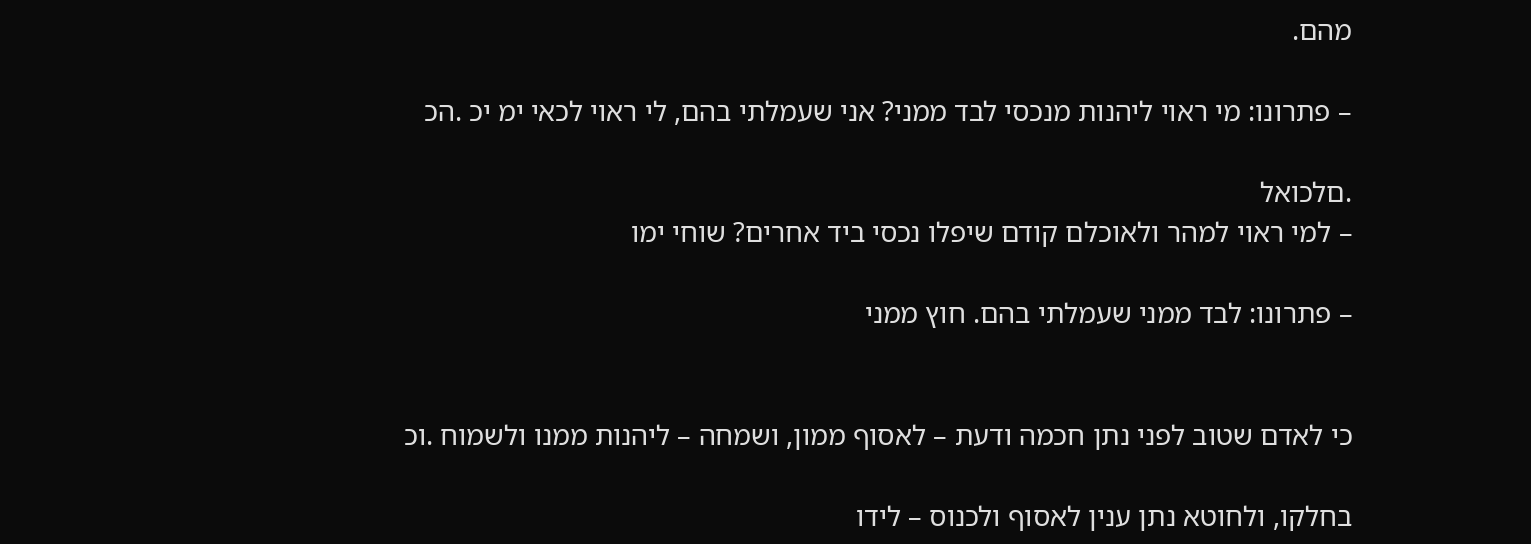מהם.

– פתרונו: מי ראוי ליהנות מנכסי לבד ממני? אני שעמלתי בהם, לי ראוי לכאי ימ יכ .הכ

.םלכואל
– למי ראוי למהר ולאוכלם קודם שיפלו נכסי ביד אחרים? שוחי ימו

– פתרונו: לבד ממני שעמלתי בהם. חוץ ממני


כי לאדם שטוב לפני נתן חכמה ודעת – לאסוף ממון, ושמחה – ליהנות ממנו ולשמוח .וכ

בחלקו, ולחוטא נתן ענין לאסוף ולכנוס – לידו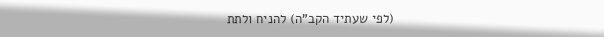(לפי שעתיד הקב"ה) להניח ולתת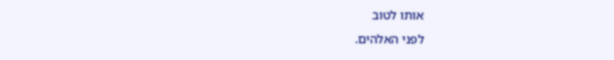אותו לטוב
לפני האלהים.